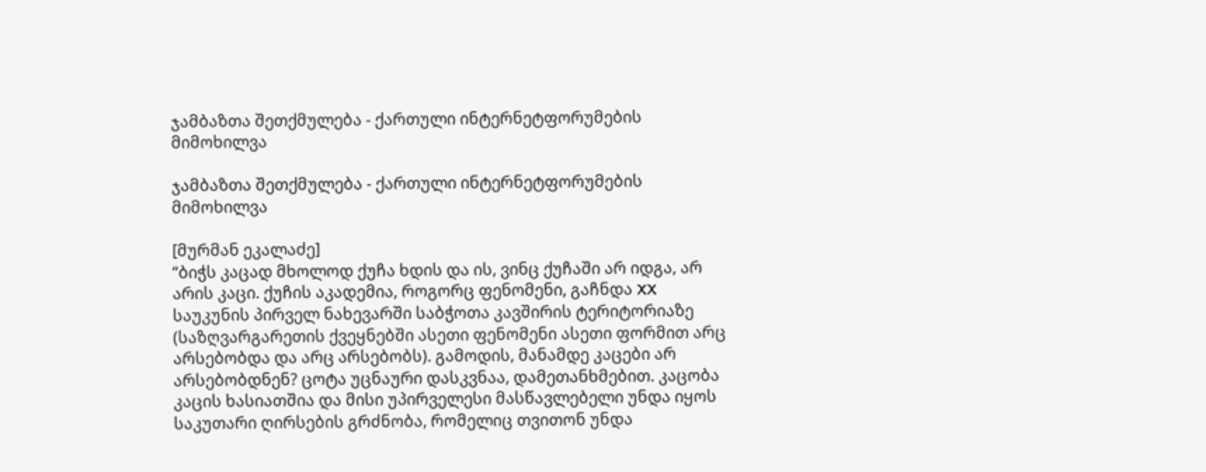ჯამბაზთა შეთქმულება - ქართული ინტერნეტფორუმების მიმოხილვა

ჯამბაზთა შეთქმულება - ქართული ინტერნეტფორუმების მიმოხილვა

[მურმან ეკალაძე]
“ბიჭს კაცად მხოლოდ ქუჩა ხდის და ის, ვინც ქუჩაში არ იდგა, არ არის კაცი. ქუჩის აკადემია, როგორც ფენომენი, გაჩნდა XX საუკუნის პირველ ნახევარში საბჭოთა კავშირის ტერიტორიაზე (საზღვარგარეთის ქვეყნებში ასეთი ფენომენი ასეთი ფორმით არც არსებობდა და არც არსებობს). გამოდის, მანამდე კაცები არ არსებობდნენ? ცოტა უცნაური დასკვნაა, დამეთანხმებით. კაცობა კაცის ხასიათშია და მისი უპირველესი მასწავლებელი უნდა იყოს საკუთარი ღირსების გრძნობა, რომელიც თვითონ უნდა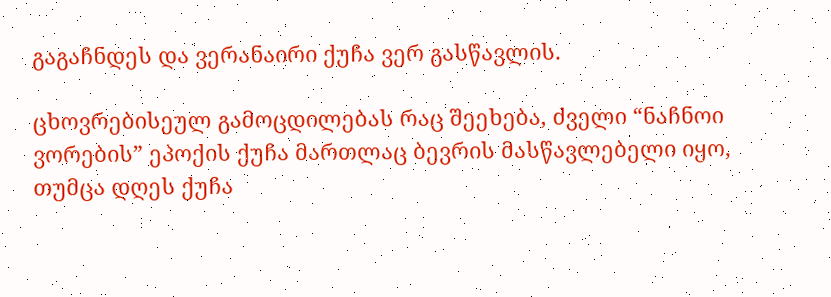გაგაჩნდეს და ვერანაირი ქუჩა ვერ გასწავლის.

ცხოვრებისეულ გამოცდილებას რაც შეეხება, ძველი “ნაჩნოი ვორების” ეპოქის ქუჩა მართლაც ბევრის მასწავლებელი იყო, თუმცა დღეს ქუჩა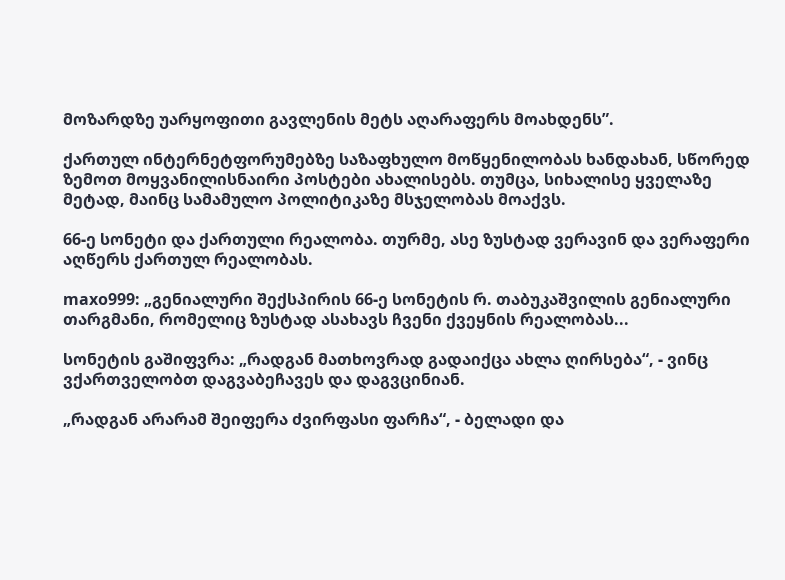მოზარდზე უარყოფითი გავლენის მეტს აღარაფერს მოახდენს”.

ქართულ ინტერნეტფორუმებზე საზაფხულო მოწყენილობას ხანდახან, სწორედ ზემოთ მოყვანილისნაირი პოსტები ახალისებს. თუმცა, სიხალისე ყველაზე მეტად, მაინც სამამულო პოლიტიკაზე მსჯელობას მოაქვს.

66-ე სონეტი და ქართული რეალობა. თურმე, ასე ზუსტად ვერავინ და ვერაფერი აღწერს ქართულ რეალობას.

maxo999: „გენიალური შექსპირის 66-ე სონეტის რ. თაბუკაშვილის გენიალური თარგმანი, რომელიც ზუსტად ასახავს ჩვენი ქვეყნის რეალობას...

სონეტის გაშიფვრა: „რადგან მათხოვრად გადაიქცა ახლა ღირსება“, - ვინც ვქართველობთ დაგვაბეჩავეს და დაგვცინიან.

„რადგან არარამ შეიფერა ძვირფასი ფარჩა“, - ბელადი და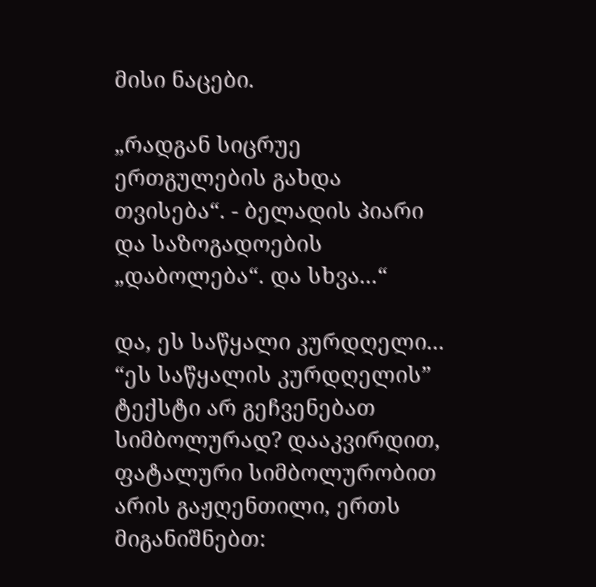მისი ნაცები.

„რადგან სიცრუე ერთგულების გახდა თვისება“. - ბელადის პიარი და საზოგადოების „დაბოლება“. და სხვა...“

და, ეს საწყალი კურდღელი... “ეს საწყალის კურდღელის” ტექსტი არ გეჩვენებათ სიმბოლურად? დააკვირდით, ფატალური სიმბოლურობით არის გაჟღენთილი, ერთს მიგანიშნებთ: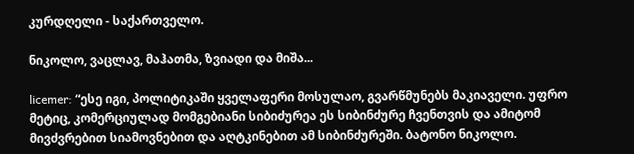კურდღელი - საქართველო.

ნიკოლო, ვაცლავ, მაჰათმა, ზვიადი და მიშა...

licemer: “ესე იგი, პოლიტიკაში ყველაფერი მოსულაო, გვარწმუნებს მაკიაველი. უფრო მეტიც, კომერციულად მომგებიანი სიბიძურეა ეს სიბინძურე ჩვენთვის და ამიტომ მივძვრებით სიამოვნებით და აღტკინებით ამ სიბინძურეში. ბატონო ნიკოლო.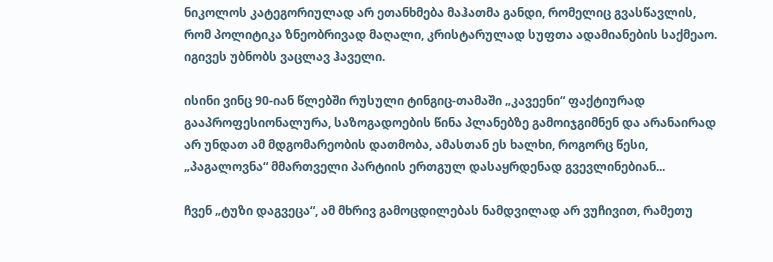ნიკოლოს კატეგორიულად არ ეთანხმება მაჰათმა განდი, რომელიც გვასწავლის, რომ პოლიტიკა ზნეობრივად მაღალი, კრისტარულად სუფთა ადამიანების საქმეაო. იგივეს უბნობს ვაცლავ ჰაველი.

ისინი ვინც 90-იან წლებში რუსული ტინგიც-თამაში „კავეენი“ ფაქტიურად გააპროფესიონალურა, საზოგადოების წინა პლანებზე გამოიჯგიმნენ და არანაირად არ უნდათ ამ მდგომარეობის დათმობა, ამასთან ეს ხალხი, როგორც წესი, „პაგალოვნა“ მმართველი პარტიის ერთგულ დასაყრდენად გვევლინებიან...

ჩვენ „ტუზი დაგვეცა“, ამ მხრივ გამოცდილებას ნამდვილად არ ვუჩივით, რამეთუ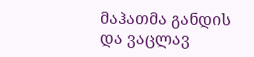მაჰათმა განდის და ვაცლავ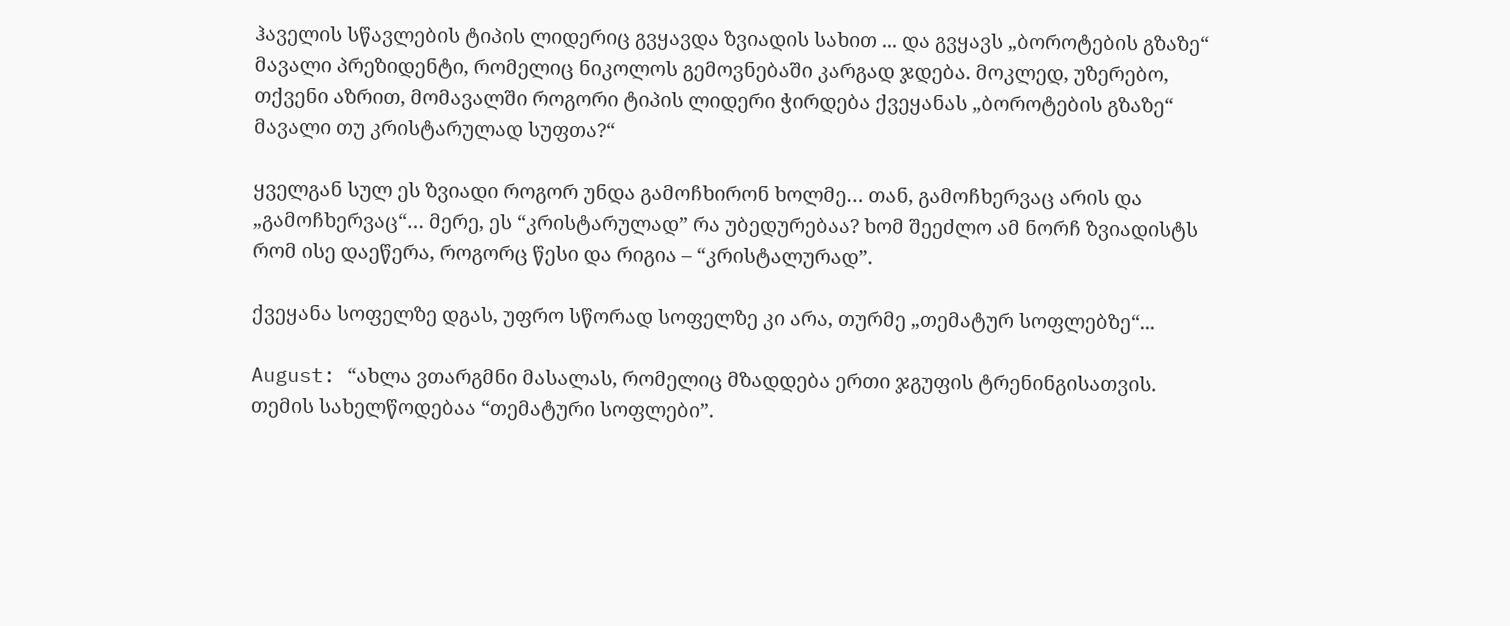ჰაველის სწავლების ტიპის ლიდერიც გვყავდა ზვიადის სახით ... და გვყავს „ბოროტების გზაზე“ მავალი პრეზიდენტი, რომელიც ნიკოლოს გემოვნებაში კარგად ჯდება. მოკლედ, უზერებო, თქვენი აზრით, მომავალში როგორი ტიპის ლიდერი ჭირდება ქვეყანას „ბოროტების გზაზე“ მავალი თუ კრისტარულად სუფთა?“

ყველგან სულ ეს ზვიადი როგორ უნდა გამოჩხირონ ხოლმე… თან, გამოჩხერვაც არის და „გამოჩხერვაც“… მერე, ეს “კრისტარულად” რა უბედურებაა? ხომ შეეძლო ამ ნორჩ ზვიადისტს რომ ისე დაეწერა, როგორც წესი და რიგია – “კრისტალურად”.

ქვეყანა სოფელზე დგას, უფრო სწორად სოფელზე კი არა, თურმე „თემატურ სოფლებზე“...

August: “ახლა ვთარგმნი მასალას, რომელიც მზადდება ერთი ჯგუფის ტრენინგისათვის. თემის სახელწოდებაა “თემატური სოფლები”.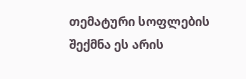თემატური სოფლების შექმნა ეს არის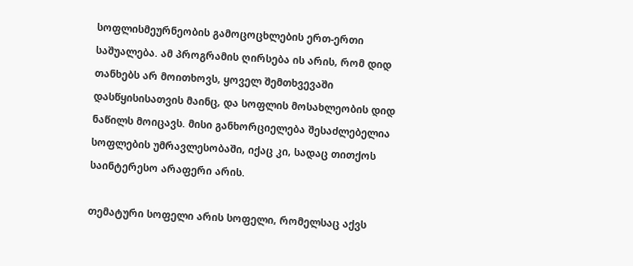სოფლისმეურნეობის გამოცოცხლების ერთ-ერთი საშუალება. ამ პროგრამის ღირსება ის არის, რომ დიდ თანხებს არ მოითხოვს, ყოველ შემთხვევაში დასწყისისათვის მაინც, და სოფლის მოსახლეობის დიდ ნაწილს მოიცავს. მისი განხორციელება შესაძლებელია სოფლების უმრავლესობაში, იქაც კი, სადაც თითქოს საინტერესო არაფერი არის.

თემატური სოფელი არის სოფელი, რომელსაც აქვს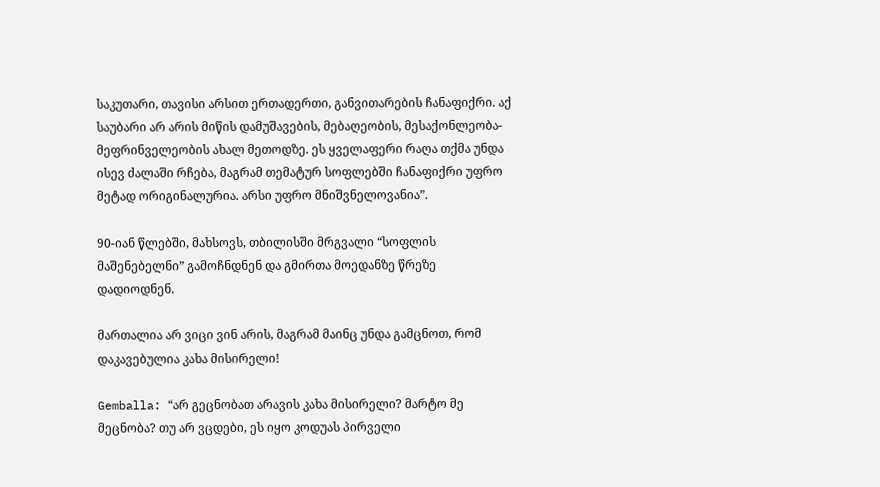საკუთარი, თავისი არსით ერთადერთი, განვითარების ჩანაფიქრი. აქ საუბარი არ არის მიწის დამუშავების, მებაღეობის, მესაქონლეობა-მეფრინველეობის ახალ მეთოდზე. ეს ყველაფერი რაღა თქმა უნდა ისევ ძალაში რჩება, მაგრამ თემატურ სოფლებში ჩანაფიქრი უფრო მეტად ორიგინალურია. არსი უფრო მნიშვნელოვანია”.

90-იან წლებში, მახსოვს, თბილისში მრგვალი “სოფლის მაშენებელნი” გამოჩნდნენ და გმირთა მოედანზე წრეზე დადიოდნენ.

მართალია არ ვიცი ვინ არის, მაგრამ მაინც უნდა გამცნოთ, რომ დაკავებულია კახა მისირელი!

Gemballa: “არ გეცნობათ არავის კახა მისირელი? მარტო მე მეცნობა? თუ არ ვცდები, ეს იყო კოდუას პირველი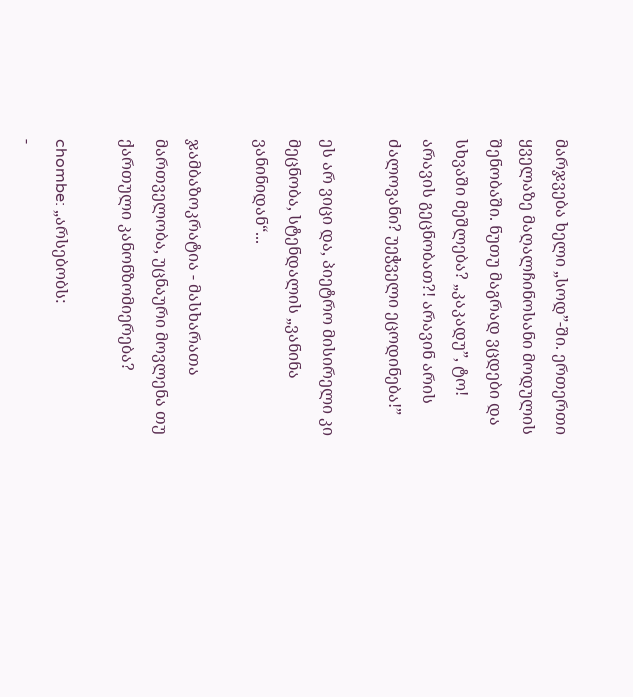მარჯვება ხელი „სოდ”-ში. ერთერთი ყველაზე მაღალჩინოსანი მოდულის შენობაში. ნუთუ მაგრად ვცდები და სხვაში მეშლება? „კაკადუ”, ტო! არავის გეცნობათ?! არავინ არის ძალოვანი? უეჭველი ეცოდინება!”

ეს არ ვიცი და, პიეტრო მისირელი კი მეცნობა, სტენდალის „ვანინა ვანინიდან“...

ჯამბაზოკრატია - მასხარათა მართველობა, უცნაური მოვლენა თუ ქართული კანონზომიერება?

chombe: „არსებობს:
-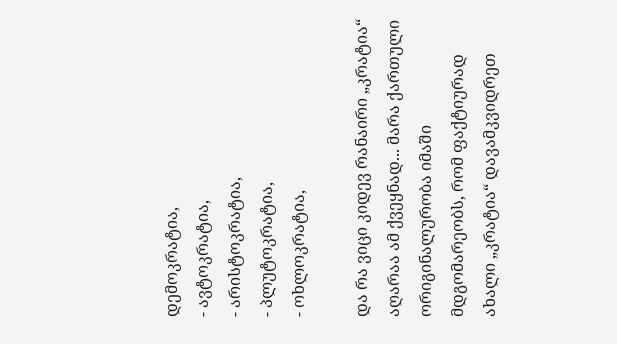დემოკრატია,
- ავტოკრატია,
- არისტოკრატია,
- პლუტოკრატია,
- ოხლოკრატია,

და რა ვიცი კიდევ რანაირი „კრატია“ აღარაა ამ ქვეყნად... მარა ქართული ორიგინალურობა იმაში მდგომარეობს, რომ ფაქტიურად ახალი „კრატია“ დავამკვიდრეთ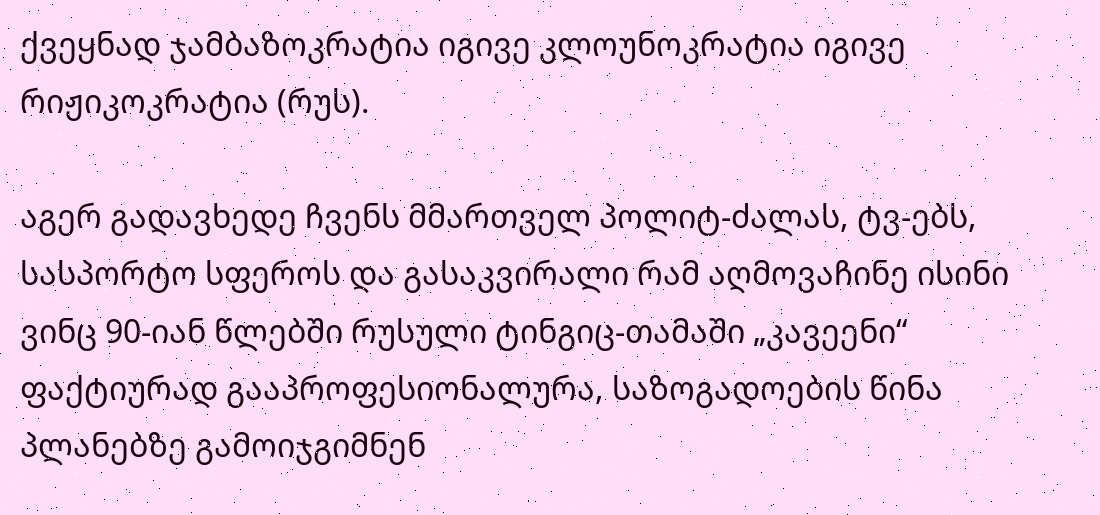ქვეყნად ჯამბაზოკრატია იგივე კლოუნოკრატია იგივე რიჟიკოკრატია (რუს).

აგერ გადავხედე ჩვენს მმართველ პოლიტ-ძალას, ტვ-ებს, სასპორტო სფეროს და გასაკვირალი რამ აღმოვაჩინე ისინი ვინც 90-იან წლებში რუსული ტინგიც-თამაში „კავეენი“ ფაქტიურად გააპროფესიონალურა, საზოგადოების წინა პლანებზე გამოიჯგიმნენ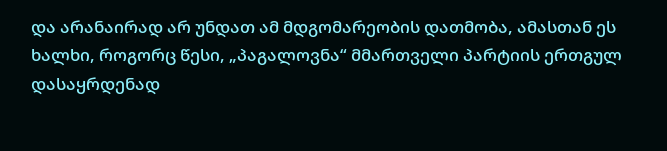და არანაირად არ უნდათ ამ მდგომარეობის დათმობა, ამასთან ეს ხალხი, როგორც წესი, „პაგალოვნა“ მმართველი პარტიის ერთგულ დასაყრდენად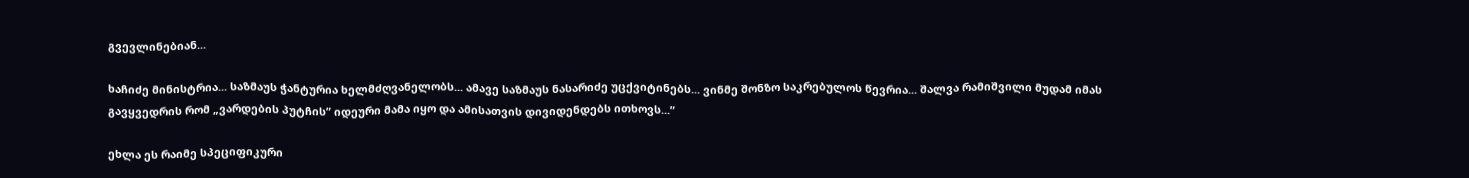გვევლინებიან...

ხაჩიძე მინისტრია... საზმაუს ჭანტურია ხელმძღვანელობს... ამავე საზმაუს ნასარიძე უცქვიტინებს... ვინმე შონზო საკრებულოს წევრია... შალვა რამიშვილი მუდამ იმას გავყვედრის რომ „ვარდების პუტჩის” იდეური მამა იყო და ამისათვის დივიდენდებს ითხოვს...”

ეხლა ეს რაიმე სპეციფიკური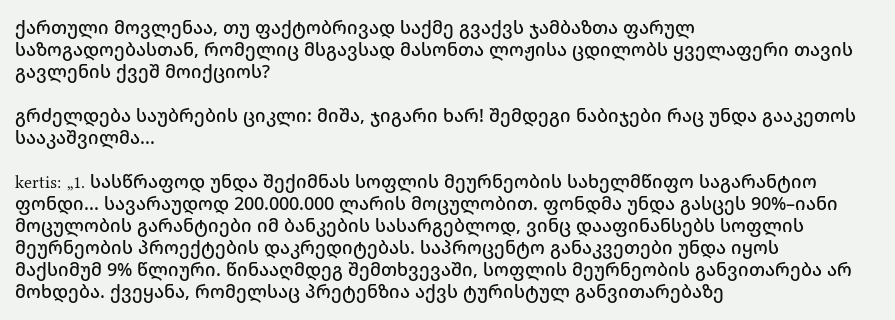ქართული მოვლენაა, თუ ფაქტობრივად საქმე გვაქვს ჯამბაზთა ფარულ საზოგადოებასთან, რომელიც მსგავსად მასონთა ლოჟისა ცდილობს ყველაფერი თავის გავლენის ქვეშ მოიქციოს?

გრძელდება საუბრების ციკლი: მიშა, ჯიგარი ხარ! შემდეგი ნაბიჯები რაც უნდა გააკეთოს სააკაშვილმა...

kertis: „1. სასწრაფოდ უნდა შექიმნას სოფლის მეურნეობის სახელმწიფო საგარანტიო ფონდი... სავარაუდოდ 200.000.000 ლარის მოცულობით. ფონდმა უნდა გასცეს 90%–იანი მოცულობის გარანტიები იმ ბანკების სასარგებლოდ, ვინც დააფინანსებს სოფლის მეურნეობის პროექტების დაკრედიტებას. საპროცენტო განაკვეთები უნდა იყოს მაქსიმუმ 9% წლიური. წინააღმდეგ შემთხვევაში, სოფლის მეურნეობის განვითარება არ მოხდება. ქვეყანა, რომელსაც პრეტენზია აქვს ტურისტულ განვითარებაზე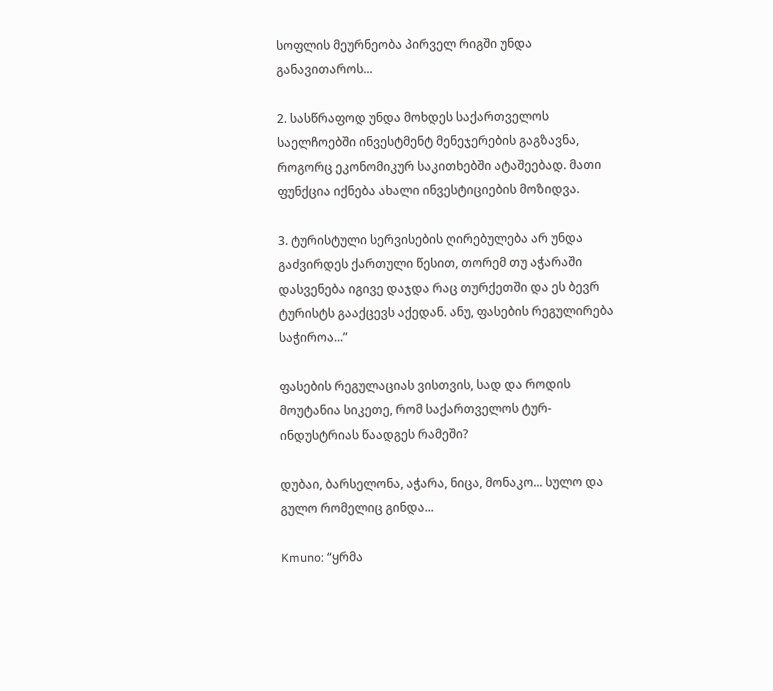სოფლის მეურნეობა პირველ რიგში უნდა განავითაროს...

2. სასწრაფოდ უნდა მოხდეს საქართველოს საელჩოებში ინვესტმენტ მენეჯერების გაგზავნა, როგორც ეკონომიკურ საკითხებში ატაშეებად. მათი ფუნქცია იქნება ახალი ინვესტიციების მოზიდვა.

3. ტურისტული სერვისების ღირებულება არ უნდა გაძვირდეს ქართული წესით, თორემ თუ აჭარაში დასვენება იგივე დაჯდა რაც თურქეთში და ეს ბევრ ტურისტს გააქცევს აქედან. ანუ, ფასების რეგულირება საჭიროა...”

ფასების რეგულაციას ვისთვის, სად და როდის მოუტანია სიკეთე, რომ საქართველოს ტურ-ინდუსტრიას წაადგეს რამეში?

დუბაი, ბარსელონა, აჭარა, ნიცა, მონაკო... სულო და გულო რომელიც გინდა...

Kmuno: “ყრმა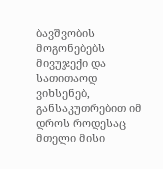ბავშვობის მოგონებებს მივუჯექი და სათითაოდ ვიხსენებ, განსაკუთრებით იმ დროს როდესაც მთელი მისი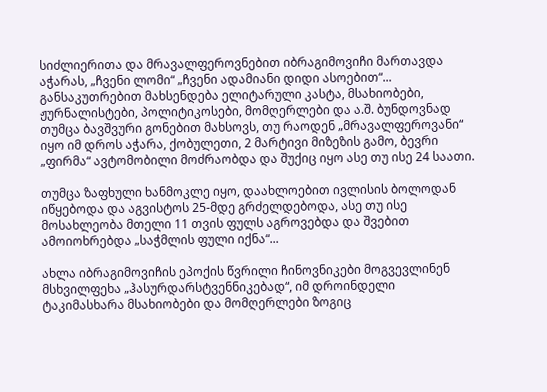სიძლიერითა და მრავალფეროვნებით იბრაგიმოვიჩი მართავდა აჭარას, „ჩვენი ლომი“ „ჩვენი ადამიანი დიდი ასოებით“... განსაკუთრებით მახსენდება ელიტარული კასტა, მსახიობები, ჟურნალისტები, პოლიტიკოსები, მომღერლები და ა.შ. ბუნდოვნად თუმცა ბავშვური გონებით მახსოვს, თუ რაოდენ „მრავალფეროვანი“ იყო იმ დროს აჭარა, ქობულეთი, 2 მარტივი მიზეზის გამო, ბევრი „ფირმა“ ავტომობილი მოძრაობდა და შუქიც იყო ასე თუ ისე 24 საათი.

თუმცა ზაფხული ხანმოკლე იყო, დაახლოებით ივლისის ბოლოდან იწყებოდა და აგვისტოს 25-მდე გრძელდებოდა, ასე თუ ისე მოსახლეობა მთელი 11 თვის ფულს აგროვებდა და შვებით ამოიოხრებდა „საჭმლის ფული იქნა“...

ახლა იბრაგიმოვიჩის ეპოქის წვრილი ჩინოვნიკები მოგვევლინენ მსხვილფეხა „ჰასურდარსტვენნიკებად“, იმ დროინდელი ტაკიმასხარა მსახიობები და მომღერლები ზოგიც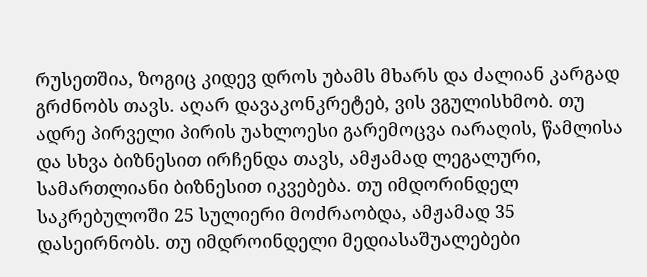რუსეთშია, ზოგიც კიდევ დროს უბამს მხარს და ძალიან კარგად გრძნობს თავს. აღარ დავაკონკრეტებ, ვის ვგულისხმობ. თუ ადრე პირველი პირის უახლოესი გარემოცვა იარაღის, წამლისა და სხვა ბიზნესით ირჩენდა თავს, ამჟამად ლეგალური, სამართლიანი ბიზნესით იკვებება. თუ იმდორინდელ საკრებულოში 25 სულიერი მოძრაობდა, ამჟამად 35 დასეირნობს. თუ იმდროინდელი მედიასაშუალებები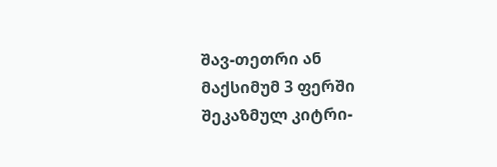შავ-თეთრი ან მაქსიმუმ 3 ფერში შეკაზმულ კიტრი-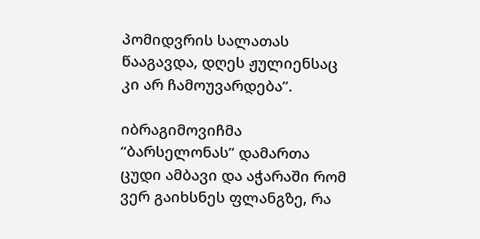პომიდვრის სალათას წააგავდა, დღეს ჟულიენსაც კი არ ჩამოუვარდება”.

იბრაგიმოვიჩმა “ბარსელონას” დამართა ცუდი ამბავი და აჭარაში რომ ვერ გაიხსნეს ფლანგზე, რა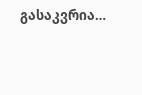გასაკვრია…